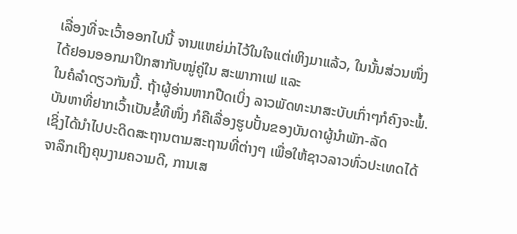ເລື່ອງທີ່ຈະເວົ້າອອກໄປນີ້ ຈານແຫຍ່ມ່າໄວ້ໃນໃຈແຕ່ເຫິງມາແລ້ວ, ໃນນັ້ນສ່ວນໜຶ່ງໄດ້ຢອນອອກມາປຶກສາກັບໝູ່ຄູ່ໃນ ສະພາກາເຟ ແລະ
ໃນຄໍລຳດຽວກັນນີ້. ຖ້າຜູ້ອ່ານຫາກປືດເບິ່ງ ລາວພັດທະນາສະບັບເກົ່າໆກໍຄົງຈະພໍ້.
ບັນຫາທີ່ຢາກເວົ້າເປັນຂໍ້ທີໜຶ່ງ ກໍຄືເລື່ອງຮູບປັ້ນຂອງບັນດາຜູ້ນຳພັກ-ລັດ
ເຊິ່ງໄດ້ນຳໄປປະດິດສະຖານຕາມສະຖານທີ່ຕ່າງໆ ເພື່ອໃຫ້ຊາວລາວທົ່ວປະເທດໄດ້ຈາລຶກເຖິງຄຸນງາມຄວາມດີ, ການເສ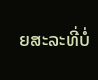ຍສະລະທີ່ບໍ່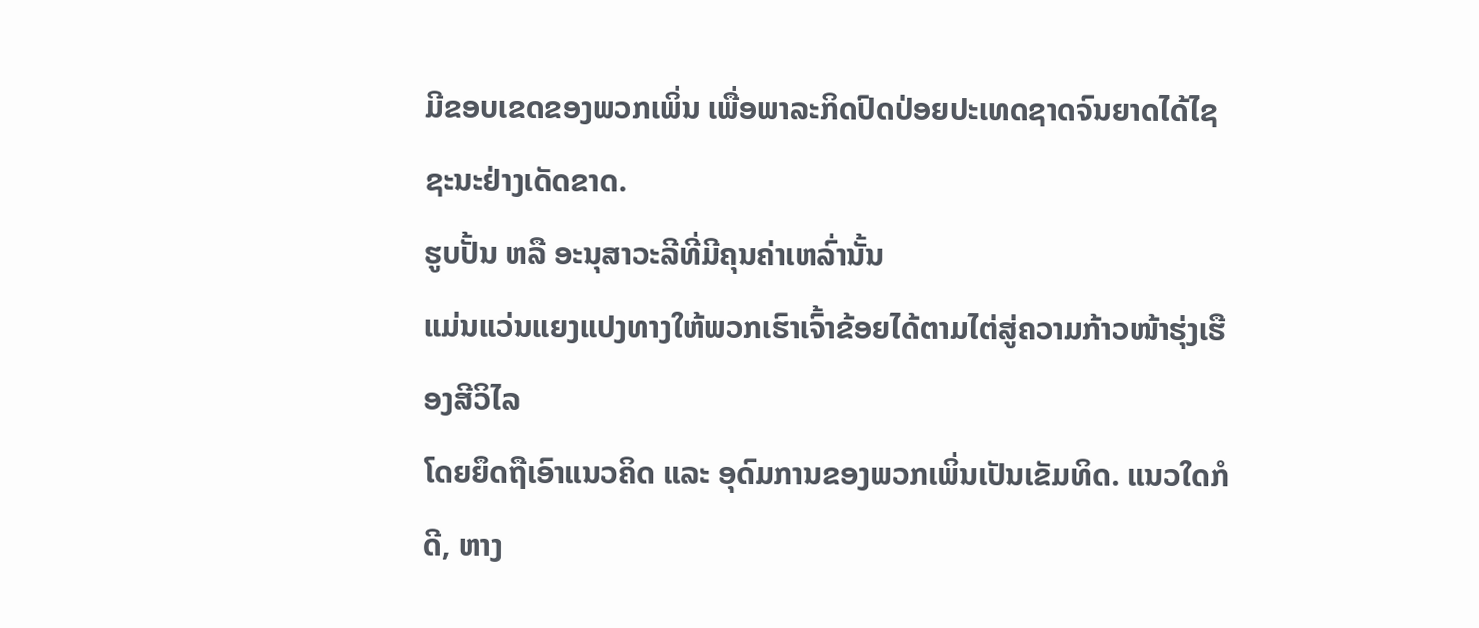ມີຂອບເຂດຂອງພວກເພິ່ນ ເພື່ອພາລະກິດປົດປ່ອຍປະເທດຊາດຈົນຍາດໄດ້ໄຊຊະນະຢ່າງເດັດຂາດ.
ຮູບປັ້ນ ຫລື ອະນຸສາວະລີທີ່ມີຄຸນຄ່າເຫລົ່ານັ້ນ
ແມ່ນແວ່ນແຍງແປງທາງໃຫ້ພວກເຮົາເຈົ້າຂ້ອຍໄດ້ຕາມໄຕ່ສູ່ຄວາມກ້າວໜ້າຮຸ່ງເຮືອງສີວິໄລ
ໂດຍຍຶດຖືເອົາແນວຄິດ ແລະ ອຸດົມການຂອງພວກເພິ່ນເປັນເຂັມທິດ. ແນວໃດກໍດີ, ຫາງ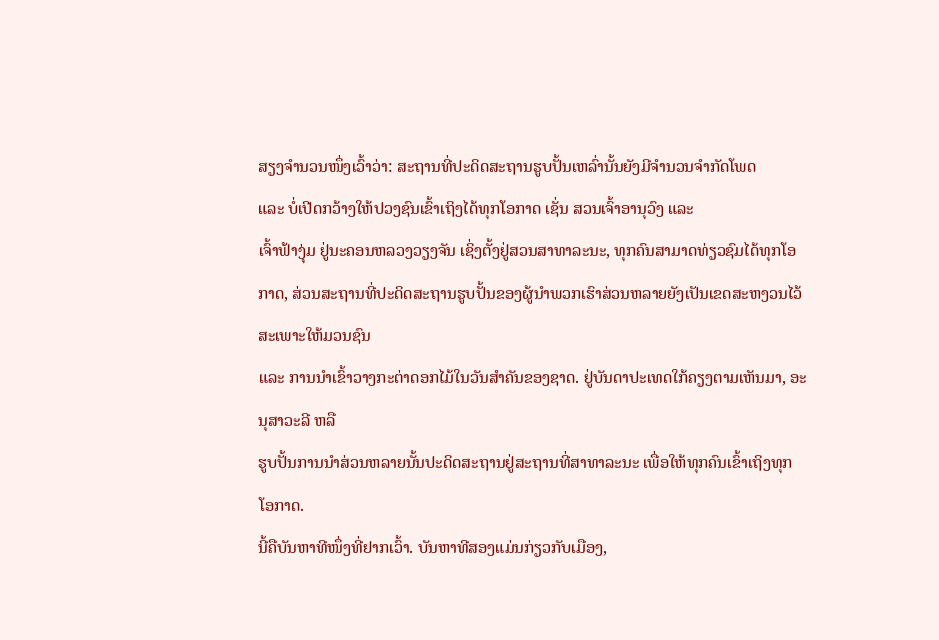ສຽງຈຳນວນໜຶ່ງເວົ້າວ່າ: ສະຖານທີ່ປະດິດສະຖານຮູບປັ້ນເຫລົ່ານັ້ນຍັງມີຈຳນວນຈຳກັດໂພດ
ແລະ ບໍ່ເປີດກວ້າງໃຫ້ປວງຊົນເຂົ້າເຖິງໄດ້ທຸກໂອກາດ ເຊັ່ນ ສວນເຈົ້າອານຸວົງ ແລະ
ເຈົ້າຟ້າງຸ່ມ ຢູ່ນະຄອນຫລວງວຽງຈັນ ເຊິ່ງຕັ້ງຢູ່ສວນສາທາລະນະ, ທຸກຄົນສາມາດທ່ຽວຊົມໄດ້ທຸກໂອກາດ, ສ່ວນສະຖານທີ່ປະດິດສະຖານຮູບປັ້ນຂອງຜູ້ນຳພວກເຮົາສ່ວນຫລາຍຍັງເປັນເຂດສະຫງວນໄວ້ສະເພາະໃຫ້ມວນຊົນ
ແລະ ການນຳເຂົ້າວາງກະຕ່າດອກໄມ້ໃນວັນສຳຄັນຂອງຊາດ. ຢູ່ບັນດາປະເທດໃກ້ຄຽງຕາມເຫັນມາ, ອະນຸສາວະລີ ຫລື
ຮູບປັ້ນການນຳສ່ວນຫລາຍນັ້ນປະດິດສະຖານຢູ່ສະຖານທີ່ສາທາລະນະ ເພື່ອໃຫ້ທຸກຄົນເຂົ້າເຖິງທຸກໂອກາດ.
ນີ້ຄືບັນຫາທີໜຶ່ງທີ່ຢາກເວົ້າ. ບັນຫາທີສອງແມ່ນກ່ຽວກັບເມືອງ,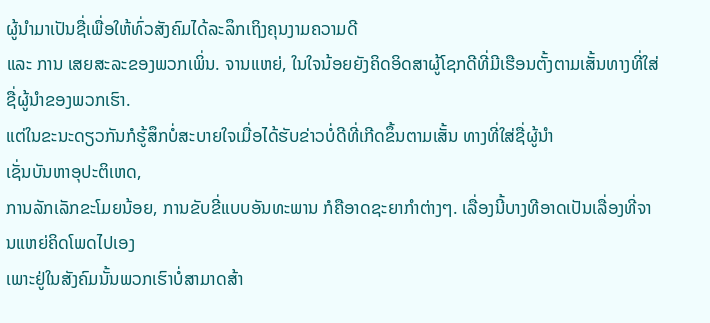ຜູ້ນຳມາເປັນຊື່ເພື່ອໃຫ້ທົ່ວສັງຄົມໄດ້ລະລຶກເຖິງຄຸນງາມຄວາມດີ
ແລະ ການ ເສຍສະລະຂອງພວກເພິ່ນ. ຈານແຫຍ່, ໃນໃຈນ້ອຍຍັງຄິດອິດສາຜູ້ໂຊກດີທີ່ມີເຮືອນຕັ້ງຕາມເສັ້ນທາງທີ່ໃສ່ຊື່ຜູ້ນຳຂອງພວກເຮົາ.
ແຕ່ໃນຂະນະດຽວກັນກໍຮູ້ສຶກບໍ່ສະບາຍໃຈເມື່ອໄດ້ຮັບຂ່າວບໍ່ດີທີ່ເກີດຂຶ້ນຕາມເສັ້ນ ທາງທີ່ໃສ່ຊື່ຜູ້ນຳ
ເຊັ່ນບັນຫາອຸປະຕິເຫດ,
ການລັກເລັກຂະໂມຍນ້ອຍ, ການຂັບຂີ່ແບບອັນທະພານ ກໍຄືອາດຊະຍາກຳຕ່າງໆ. ເລື່ອງນີ້ບາງທີອາດເປັນເລື່ອງທີ່ຈານແຫຍ່ຄິດໂພດໄປເອງ
ເພາະຢູ່ໃນສັງຄົມນັ້ນພວກເຮົາບໍ່ສາມາດສ້າ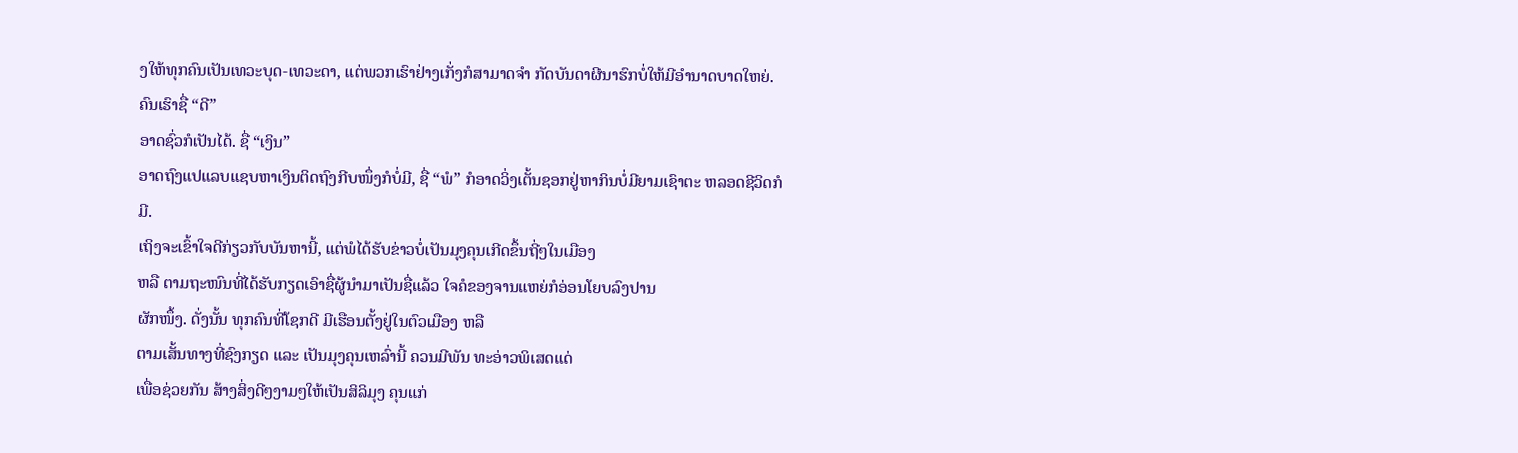ງໃຫ້ທຸກຄົນເປັນເທວະບຸດ-ເທວະດາ, ແຕ່ພວກເຮົາຢ່າງເກັ່ງກໍສາມາດຈຳ ກັດບັນດາຜີນາຮົກບໍ່ໃຫ້ມີອຳນາດບາດໃຫຍ່.
ຄົນເຮົາຊື່ “ດີ”
ອາດຊົ່ວກໍເປັນໄດ້. ຊື່ “ເງິນ”
ອາດຖົງແປແລບແຊບຫາເງິນຕິດຖົງກີບໜຶ່ງກໍບໍ່ມີ, ຊື່ “ພໍ” ກໍອາດວິ່ງເຕັ້ນຊອກຢູ່ຫາກິນບໍ່ມີຍາມເຊົາຕະ ຫລອດຊີວິດກໍມີ.
ເຖິງຈະເຂົ້າໃຈດີກ່ຽວກັບບັນຫານີ້, ແຕ່ພໍໄດ້ຮັບຂ່າວບໍ່ເປັນມຸງຄຸນເກີດຂຶ້ນຖີ່ໆໃນເມືອງ
ຫລື ຕາມຖະໜົນທີ່ໄດ້ຮັບກຽດເອົາຊື່ຜູ້ນຳມາເປັນຊື່ແລ້ວ ໃຈຄໍຂອງຈານແຫຍ່ກໍອ່ອນໂຍບລົງປານ
ຜັກໜຶ້ງ. ດັ່ງນັ້ນ ທຸກຄົນທີ່ໂຊກດີ ມີເຮືອນຕັ້ງຢູ່ໃນຕົວເມືອງ ຫລື
ຕາມເສັ້ນທາງທີ່ຊົງກຽດ ແລະ ເປັນມຸງຄຸນເຫລົ່ານີ້ ຄວນມີພັນ ທະອ່າວພິເສດແດ່
ເພື່ອຊ່ວຍກັນ ສ້າງສິ່ງດີໆງາມໆໃຫ້ເປັນສິລິມຸງ ຄຸນແກ່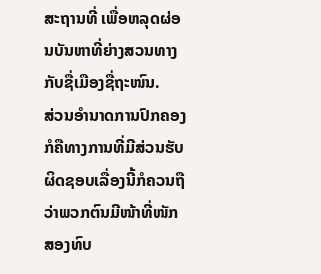ສະຖານທີ່ ເພື່ອຫລຸດຜ່ອນບັນຫາທີ່ຍ່າງສວນທາງກັບຊື່ເມືອງຊື່ຖະໜົນ.
ສ່ວນອຳນາດການປົກຄອງກໍຄືທາງການທີ່ມີສ່ວນຮັບຜິດຊອບເລື່ອງນີ້ກໍຄວນຖືວ່າພວກຕົນມີໜ້າທີ່ໜັກສອງທົບ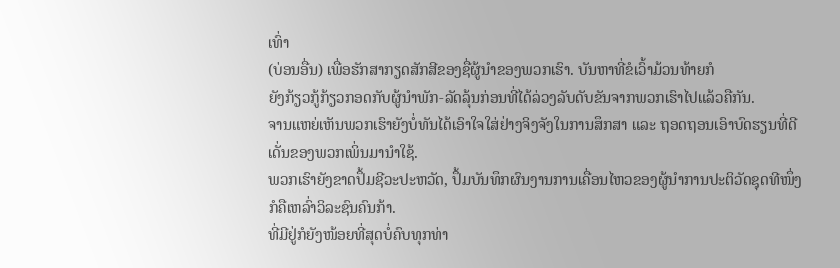ເທົ່າ
(ບ່ອນອື່ນ) ເພື່ອຮັກສາກຽດສັກສີຂອງຊື່ຜູ້ນຳຂອງພວກເຮົາ. ບັນຫາທີ່ຂໍເວົ້າມ້ວນທ້າຍກໍ
ຍັງກ້ຽວກູ້ກ້ຽວກອດກັບຜູ້ນຳພັກ-ລັດລຸ້ນກ່ອນທີ່ໄດ້ລ່ວງລັບດັບຂັນຈາກພວກເຮົາໄປແລ້ວຄືກັນ.
ຈານແຫຍ່ເຫັນພວກເຮົາຍັງບໍ່ທັນໄດ້ເອົາໃຈໃສ່ຢ່າງຈິງຈັງໃນການສຶກສາ ແລະ ຖອດຖອນເອົາບົດຮຽນທີ່ດີເດັ່ນຂອງພວກເພິ່ນມານຳໃຊ້.
ພວກເຮົາຍັງຂາດປຶ້ມຊີວະປະຫວັດ, ປຶ້ມບັນທຶກຜົນງານການເຄື່ອນໄຫວຂອງຜູ້ນຳການປະຕິວັດຊຸດທີໜຶ່ງກໍຄືເຫລົ່າວິລະຊົນຄົນກ້າ.
ທີ່ມີຢູ່ກໍຍັງໜ້ອຍທີ່ສຸດບໍ່ຄົບທຸກທ່າ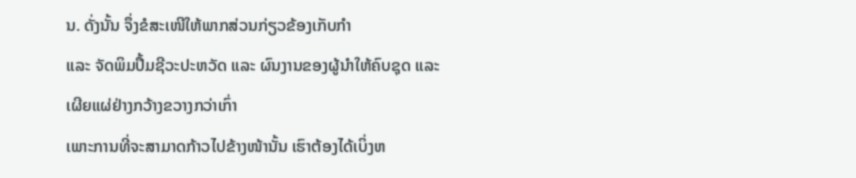ນ. ດັ່ງນັ້ນ ຈຶ່ງຂໍສະເໜີໃຫ້ພາກສ່ວນກ່ຽວຂ້ອງເກັບກຳ
ແລະ ຈັດພິມປຶ້ມຊີວະປະຫວັດ ແລະ ຜົນງານຂອງຜູ້ນຳໃຫ້ຄົບຊຸດ ແລະ ເຜີຍແຜ່ຢ່າງກວ້າງຂວາງກວ່າເກົ່າ
ເພາະການທີ່ຈະສາມາດກ້າວໄປຂ້າງໜ້ານັ້ນ ເຮົາຕ້ອງໄດ້ເບິ່ງຫ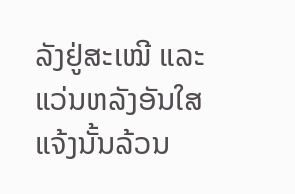ລັງຢູ່ສະເໝີ ແລະ ແວ່ນຫລັງອັນໃສແຈ້ງນັ້ນລ້ວນ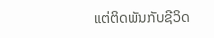ແຕ່ຕິດພັນກັບຊີວິດ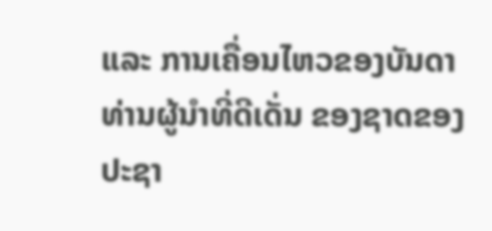ແລະ ການເຄື່ອນໄຫວຂອງບັນດາທ່ານຜູ້ນຳທີ່ດີເດັ່ນ ຂອງຊາດຂອງປະຊາ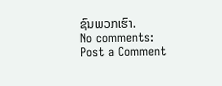ຊົນພວກເຮົາ.
No comments:
Post a Comment